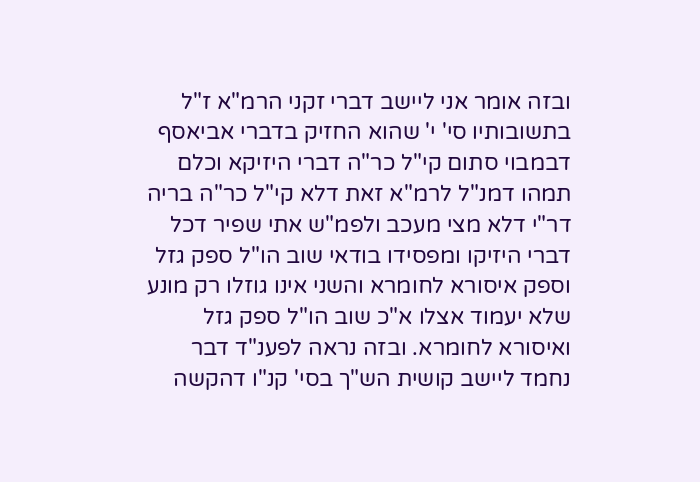ובזה אומר אני ליישב דברי זקני הרמ"א ז"ל בתשובותיו סי' י' שהוא החזיק בדברי אביאסף דבמבוי סתום קי"ל כר"ה דברי היזיקא וכלם תמהו דמנ"ל לרמ"א זאת דלא קי"ל כר"ה בריה דר"י דלא מצי מעכב ולפמ"ש אתי שפיר דכל דברי היזיקו ומפסידו בודאי שוב הו"ל ספק גזל וספק איסורא לחומרא והשני אינו גוזלו רק מונע שלא יעמוד אצלו א"כ שוב הו"ל ספק גזל ואיסורא לחומרא. ובזה נראה לפענ"ד דבר נחמד ליישב קושית הש"ך בסי' קנ"ו דהקשה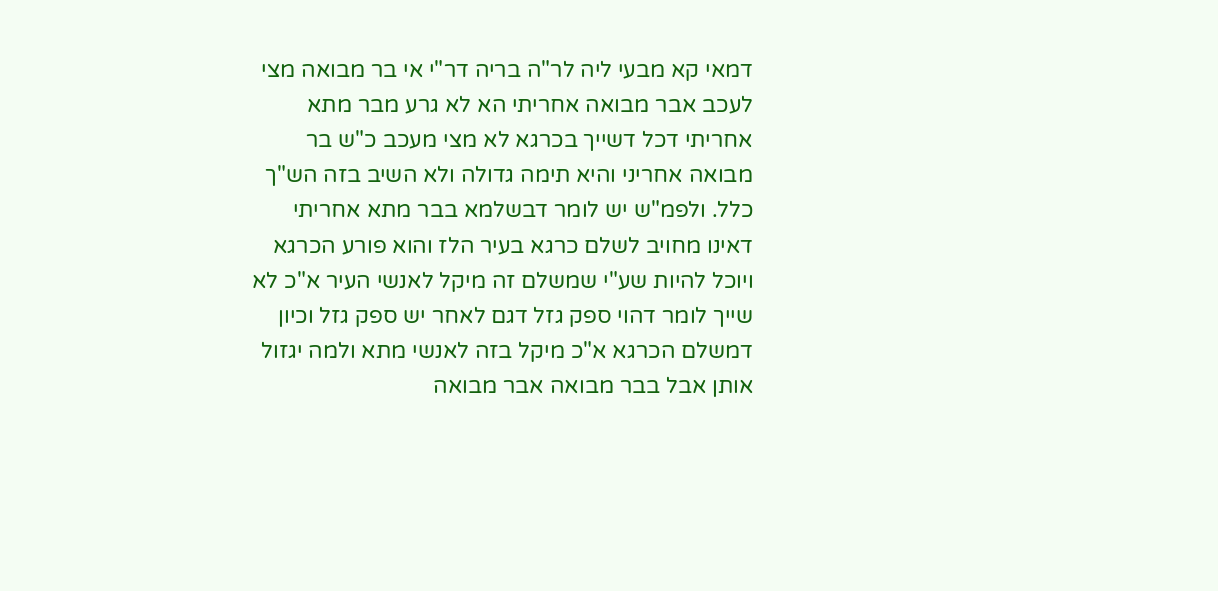דמאי קא מבעי ליה לר"ה בריה דר"י אי בר מבואה מצי לעכב אבר מבואה אחריתי הא לא גרע מבר מתא אחריתי דכל דשייך בכרגא לא מצי מעכב כ"ש בר מבואה אחריני והיא תימה גדולה ולא השיב בזה הש"ך כלל. ולפמ"ש יש לומר דבשלמא בבר מתא אחריתי דאינו מחויב לשלם כרגא בעיר הלז והוא פורע הכרגא ויוכל להיות שע"י שמשלם זה מיקל לאנשי העיר א"כ לא שייך לומר דהוי ספק גזל דגם לאחר יש ספק גזל וכיון דמשלם הכרגא א"כ מיקל בזה לאנשי מתא ולמה יגזול אותן אבל בבר מבואה אבר מבואה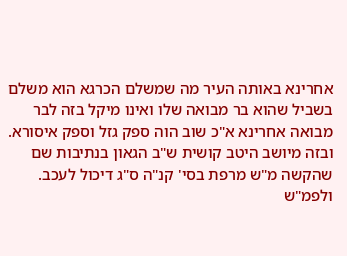אחרינא באותה העיר מה שמשלם הכרגא הוא משלם בשביל שהוא בר מבואה שלו ואינו מיקל בזה לבר מבואה אחרינא א"כ שוב הוה ספק גזל וספק איסורא. ובזה מיושב היטב קושית ש"ב הגאון בנתיבות שם שהקשה מ"ש מרפת בסי' קנ"ה ס"ג דיכול לעכב. ולפמ"ש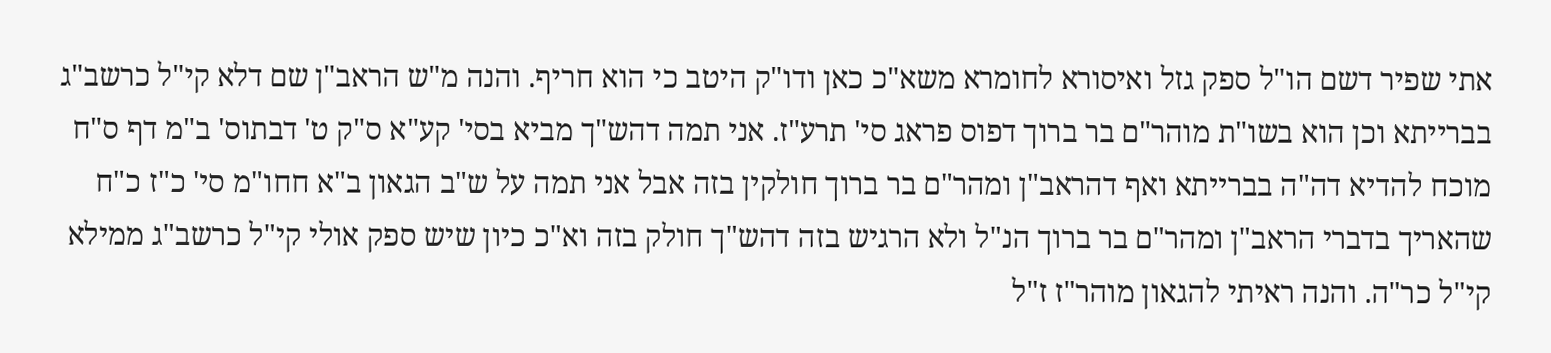אתי שפיר דשם הו"ל ספק גזל ואיסורא לחומרא משא"כ כאן ודו"ק היטב כי הוא חריף. והנה מ"ש הראב"ן שם דלא קי"ל כרשב"ג בברייתא וכן הוא בשו"ת מוהר"ם בר ברוך דפוס פראג סי' תרע"ז. אני תמה דהש"ך מביא בסי' קע"א ס"ק ט' דבתוס' ב"מ דף ס"ח מוכח להדיא דה"ה בברייתא ואף דהראב"ן ומהר"ם בר ברוך חולקין בזה אבל אני תמה על ש"ב הגאון ב"א חחו"מ סי' כ"ז כ"ח שהאריך בדברי הראב"ן ומהר"ם בר ברוך הנ"ל ולא הרגיש בזה דהש"ך חולק בזה וא"כ כיון שיש ספק אולי קי"ל כרשב"ג ממילא קי"ל כר"ה. והנה ראיתי להגאון מוהר"ז ז"ל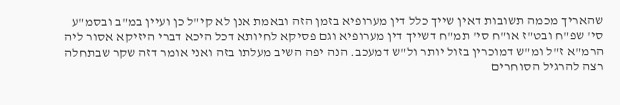שהאריך מכמה תשובות דאין שייך כלל דין מערופיא בזמן הזה ובאמת אנן לא קי"ל כן ועיין במ"ב ובסמ"ע סי' שפ"ח ובט"ז או"ח סי' תמ"ח דשייך דין מערופיא וגם פסיקא לחיותא דכל היכא דברי היזיקא אסור ליה הרמ"א ז"ל ומ"ש דמוכרין בזול יותר ול"ש דמעכב. הנה יפה השיב מעלתו בזה ואני אומר דזה שקר שבתחלה רצה להרגיל הסוחרים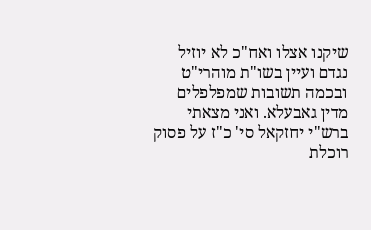שיקנו אצלו ואח"כ לא יוזיל נגדם ועיין בשו"ת מוהרי"ט ובכמה תשובות שמפלפלים מדין גאבעלא. ואני מצאתי ברש"י יחזקאל סי' כ"ז על פסוק רוכלת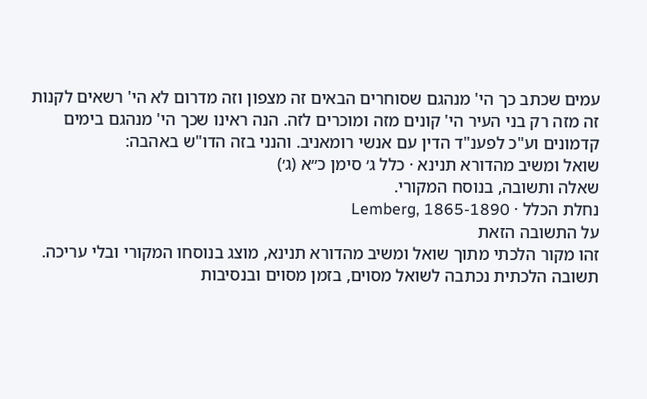עמים שכתב כך הי' מנהגם שסוחרים הבאים זה מצפון וזה מדרום לא הי' רשאים לקנות זה מזה רק בני העיר הי' קונים מזה ומוכרים לזה. הנה ראינו שכך הי' מנהגם בימים קדמונים וע"כ לפענ"ד הדין עם אנשי רומאניב. והנני בזה הדו"ש באהבה:
שואל ומשיב מהדורא תנינא · כלל ג׳ סימן כ״א (ג׳)
שאלה ותשובה, בנוסח המקורי.
נחלת הכלל · Lemberg, 1865-1890
על התשובה הזאת
זהו מקור הלכתי מתוך שואל ומשיב מהדורא תנינא, מוצג בנוסחו המקורי ובלי עריכה. תשובה הלכתית נכתבה לשואל מסוים, בזמן מסוים ובנסיבות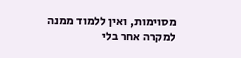מסוימות, ואין ללמוד ממנה למקרה אחר בלי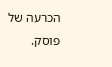הכרעה של פוסק.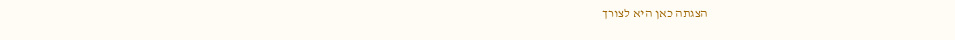הצגתה כאן היא לצורך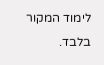לימוד המקור בלבד.